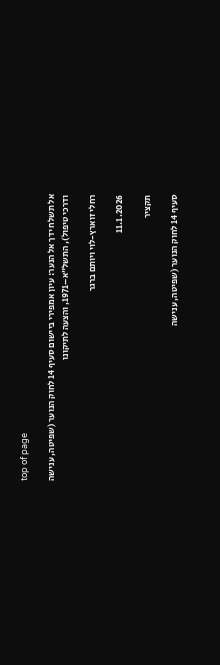top of page

אל תשלח ידך אל הנער: עיון אמפירי ביישום סעיף 14 לחוק הנוער (שפיטה, ענישה ודרכי טיפול), התשל”א–1971, והצעה לתיקונו

רחלי זוארץ-לוי ויותם ברגר

11.1.2026

תקציר

סעיף 14 לחוק הנוער (שפיטה, ענישה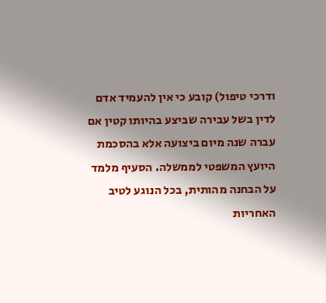ודרכי טיפול) קובע כי אין להעמיד אדם לדין בשל עבירה שביצע בהיותו קטין אם עברה שנה מיום ביצועה אלא בהסכמת היועץ המשפטי לממשלה. הסעיף מלמד על הבחנה מהותית, בכל הנוגע לטיב האחריות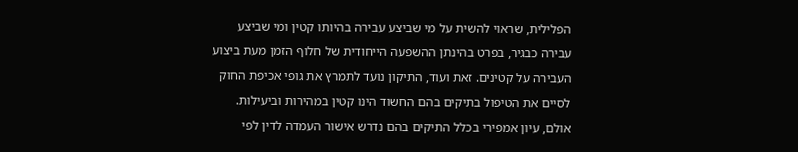הפלילית, שראוי להשית על מי שביצע עבירה בהיותו קטין ומי שביצע עבירה כבגיר, בפרט בהינתן ההשפעה הייחודית של חלוף הזמן מעת ביצוע העבירה על קטינים. זאת ועוד, התיקון נועד לתמרץ את גופי אכיפת החוק לסיים את הטיפול בתיקים בהם החשוד הינו קטין במהירות וביעילות. אולם, עיון אמפירי בכלל התיקים בהם נדרש אישור העמדה לדין לפי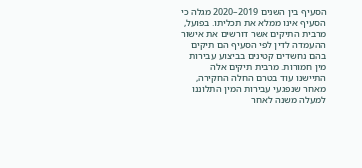הסעיף בין השנים 2019–2020 מגלה כי הסעיף אינו ממלא את תכליתו. בפועל, מרבית התיקים אשר דורשים את אישור ההעמדה לדין לפי הסעיף הם תיקים בהם נחשדים קטינים בביצוע עבירות מין חמורות. מרבית תיקים אלה התיישנו עוד בטרם החלה החקירה, מאחר שנפגעי עבירות המין התלוננו למעלה משנה לאחר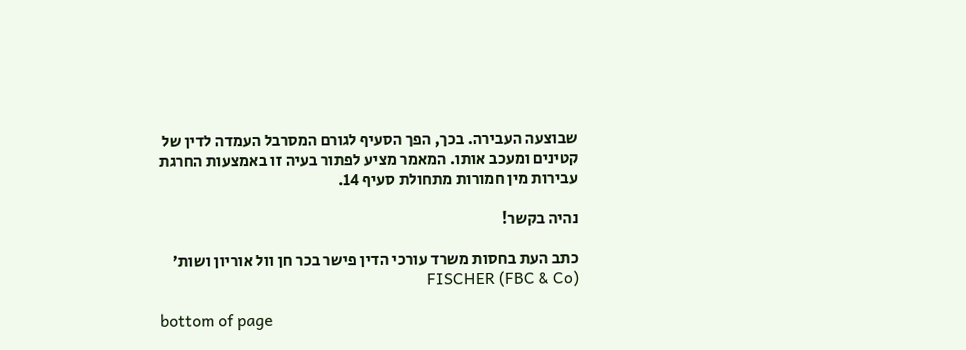שבוצעה העבירה. בכך, הפך הסעיף לגורם המסרבל העמדה לדין של קטינים ומעכב אותו. המאמר מציע לפתור בעיה זו באמצעות החרגת עבירות מין חמורות מתחולת סעיף 14.

נהיה בקשר!

כתב העת בחסות משרד עורכי הדין פישר בכר חן וול אוריון ושות׳ (FBC & Co) FISCHER

bottom of page